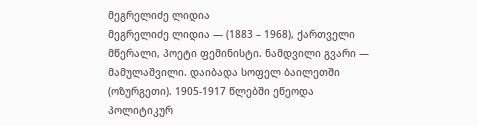მეგრელიძე ლიდია
მეგრელიძე ლიდია — (1883 – 1968), ქართველი მწერალი, პოეტი ფემინისტი. ნამდვილი გვარი — მამულაშვილი. დაიბადა სოფელ ბაილეთში (ოზურგეთი). 1905-1917 წლებში ეწეოდა პოლიტიკურ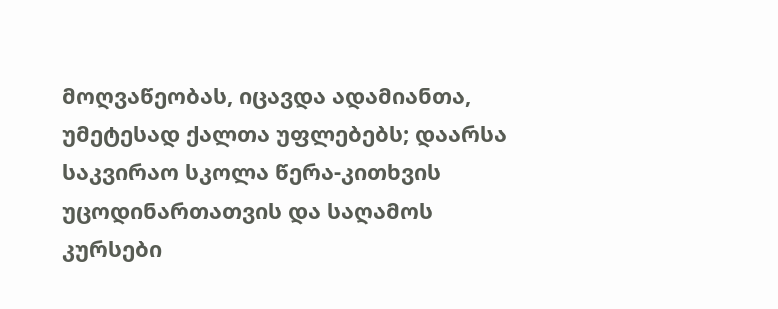მოღვაწეობას, იცავდა ადამიანთა, უმეტესად ქალთა უფლებებს; დაარსა საკვირაო სკოლა წერა-კითხვის უცოდინართათვის და საღამოს კურსები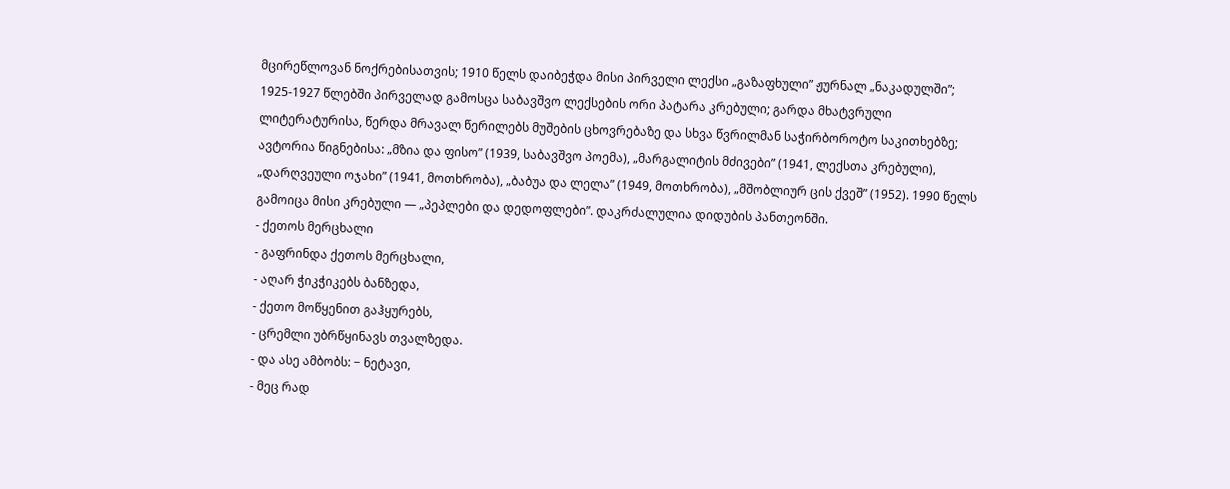მცირეწლოვან ნოქრებისათვის; 1910 წელს დაიბეჭდა მისი პირველი ლექსი „გაზაფხული” ჟურნალ „ნაკადულში”; 1925-1927 წლებში პირველად გამოსცა საბავშვო ლექსების ორი პატარა კრებული; გარდა მხატვრული ლიტერატურისა, წერდა მრავალ წერილებს მუშების ცხოვრებაზე და სხვა წვრილმან საჭირბოროტო საკითხებზე; ავტორია წიგნებისა: „მზია და ფისო” (1939, საბავშვო პოემა), „მარგალიტის მძივები” (1941, ლექსთა კრებული), „დარღვეული ოჯახი” (1941, მოთხრობა), „ბაბუა და ლელა” (1949, მოთხრობა), „მშობლიურ ცის ქვეშ” (1952). 1990 წელს გამოიცა მისი კრებული — „პეპლები და დედოფლები”. დაკრძალულია დიდუბის პანთეონში.
- ქეთოს მერცხალი
- გაფრინდა ქეთოს მერცხალი,
- აღარ ჭიკჭიკებს ბანზედა,
- ქეთო მოწყენით გაჰყურებს,
- ცრემლი უბრწყინავს თვალზედა.
- და ასე ამბობს: − ნეტავი,
- მეც რად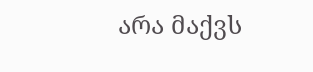არა მაქვს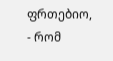ფრთებიო,
- რომ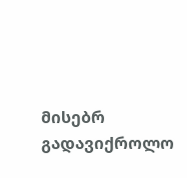მისებრ გადავიქროლო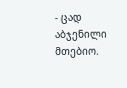- ცად აბჯენილი მთებიო.